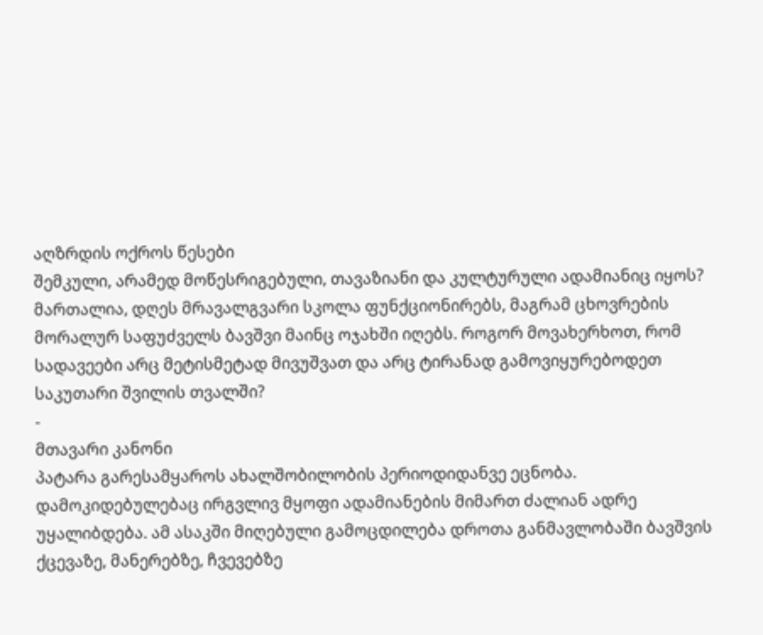აღზრდის ოქროს წესები
შემკული, არამედ მოწესრიგებული, თავაზიანი და კულტურული ადამიანიც იყოს?
მართალია, დღეს მრავალგვარი სკოლა ფუნქციონირებს, მაგრამ ცხოვრების მორალურ საფუძველს ბავშვი მაინც ოჯახში იღებს. როგორ მოვახერხოთ, რომ სადავეები არც მეტისმეტად მივუშვათ და არც ტირანად გამოვიყურებოდეთ საკუთარი შვილის თვალში?
-
მთავარი კანონი
პატარა გარესამყაროს ახალშობილობის პერიოდიდანვე ეცნობა. დამოკიდებულებაც ირგვლივ მყოფი ადამიანების მიმართ ძალიან ადრე უყალიბდება. ამ ასაკში მიღებული გამოცდილება დროთა განმავლობაში ბავშვის ქცევაზე, მანერებზე, ჩვევებზე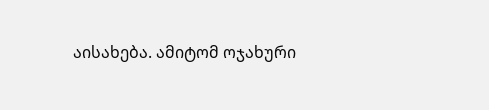აისახება. ამიტომ ოჯახური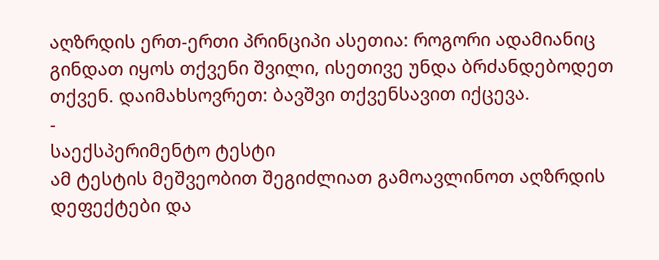აღზრდის ერთ-ერთი პრინციპი ასეთია: როგორი ადამიანიც გინდათ იყოს თქვენი შვილი, ისეთივე უნდა ბრძანდებოდეთ თქვენ. დაიმახსოვრეთ: ბავშვი თქვენსავით იქცევა.
-
საექსპერიმენტო ტესტი
ამ ტესტის მეშვეობით შეგიძლიათ გამოავლინოთ აღზრდის დეფექტები და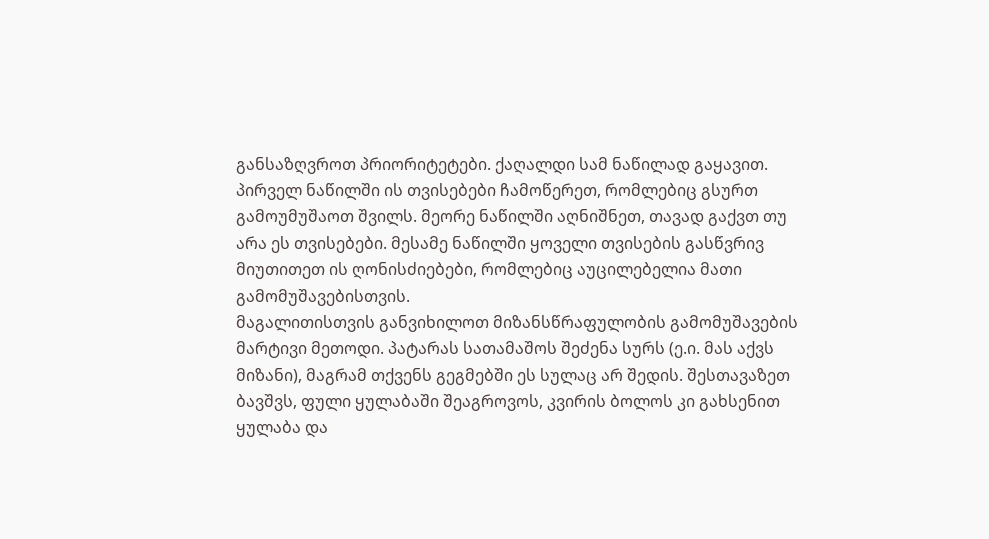განსაზღვროთ პრიორიტეტები. ქაღალდი სამ ნაწილად გაყავით. პირველ ნაწილში ის თვისებები ჩამოწერეთ, რომლებიც გსურთ გამოუმუშაოთ შვილს. მეორე ნაწილში აღნიშნეთ, თავად გაქვთ თუ არა ეს თვისებები. მესამე ნაწილში ყოველი თვისების გასწვრივ მიუთითეთ ის ღონისძიებები, რომლებიც აუცილებელია მათი გამომუშავებისთვის.
მაგალითისთვის განვიხილოთ მიზანსწრაფულობის გამომუშავების მარტივი მეთოდი. პატარას სათამაშოს შეძენა სურს (ე.ი. მას აქვს მიზანი), მაგრამ თქვენს გეგმებში ეს სულაც არ შედის. შესთავაზეთ ბავშვს, ფული ყულაბაში შეაგროვოს, კვირის ბოლოს კი გახსენით ყულაბა და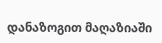დანაზოგით მაღაზიაში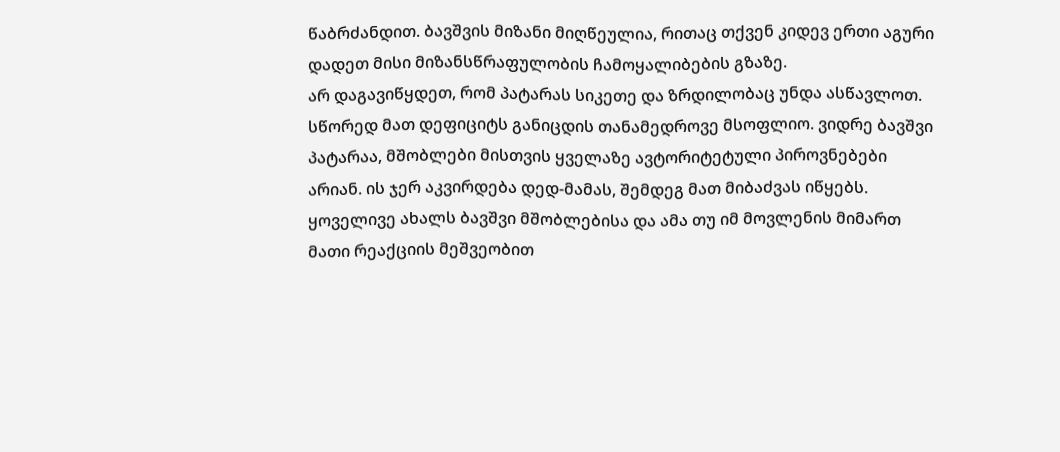წაბრძანდით. ბავშვის მიზანი მიღწეულია, რითაც თქვენ კიდევ ერთი აგური დადეთ მისი მიზანსწრაფულობის ჩამოყალიბების გზაზე.
არ დაგავიწყდეთ, რომ პატარას სიკეთე და ზრდილობაც უნდა ასწავლოთ. სწორედ მათ დეფიციტს განიცდის თანამედროვე მსოფლიო. ვიდრე ბავშვი პატარაა, მშობლები მისთვის ყველაზე ავტორიტეტული პიროვნებები არიან. ის ჯერ აკვირდება დედ-მამას, შემდეგ მათ მიბაძვას იწყებს. ყოველივე ახალს ბავშვი მშობლებისა და ამა თუ იმ მოვლენის მიმართ მათი რეაქციის მეშვეობით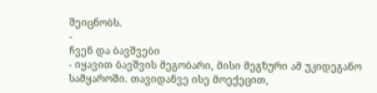შეიცნობს.
-
ჩვენ და ბავშვები
- იყავით ბავშვის მეგობარი, მისი მეგზური ამ უკიდეგანო სამყაროში. თავიდანვე ისე მოექეცით,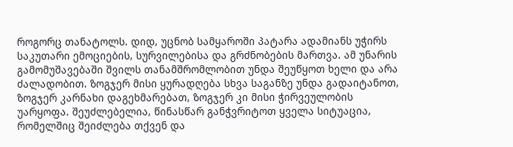როგორც თანატოლს. დიდ, უცნობ სამყაროში პატარა ადამიანს უჭირს საკუთარი ემოციების, სურვილებისა და გრძნობების მართვა. ამ უნარის გამომუშავებაში შვილს თანამშრომლობით უნდა შეუწყოთ ხელი და არა ძალადობით. ზოგჯერ მისი ყურადღება სხვა საგანზე უნდა გადაიტანოთ, ზოგჯერ კარნახი დაგეხმარებათ, ზოგჯერ კი მისი ჭირვეულობის უარყოფა. შეუძლებელია, წინასწარ განჭვრიტოთ ყველა სიტუაცია, რომელშიც შეიძლება თქვენ და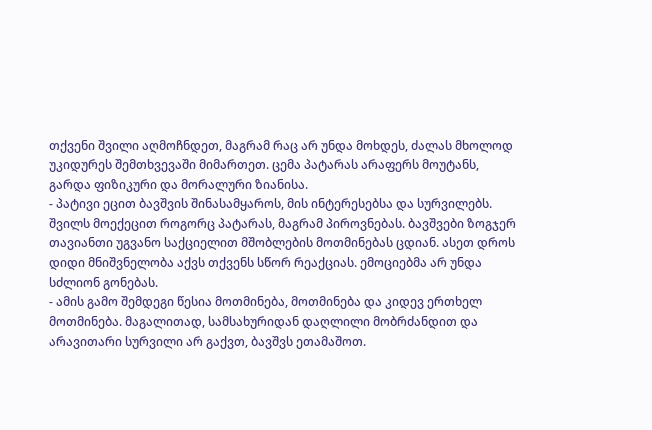თქვენი შვილი აღმოჩნდეთ, მაგრამ რაც არ უნდა მოხდეს, ძალას მხოლოდ უკიდურეს შემთხვევაში მიმართეთ. ცემა პატარას არაფერს მოუტანს, გარდა ფიზიკური და მორალური ზიანისა.
- პატივი ეცით ბავშვის შინასამყაროს, მის ინტერესებსა და სურვილებს. შვილს მოექეცით როგორც პატარას, მაგრამ პიროვნებას. ბავშვები ზოგჯერ თავიანთი უგვანო საქციელით მშობლების მოთმინებას ცდიან. ასეთ დროს დიდი მნიშვნელობა აქვს თქვენს სწორ რეაქციას. ემოციებმა არ უნდა სძლიონ გონებას.
- ამის გამო შემდეგი წესია მოთმინება, მოთმინება და კიდევ ერთხელ მოთმინება. მაგალითად, სამსახურიდან დაღლილი მობრძანდით და არავითარი სურვილი არ გაქვთ, ბავშვს ეთამაშოთ.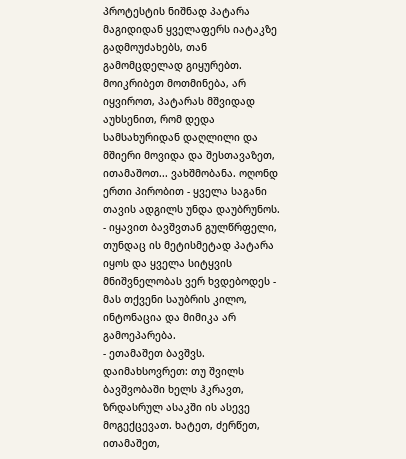პროტესტის ნიშნად პატარა მაგიდიდან ყველაფერს იატაკზე გადმოუძახებს, თან გამომცდელად გიყურებთ. მოიკრიბეთ მოთმინება, არ იყვიროთ, პატარას მშვიდად აუხსენით, რომ დედა სამსახურიდან დაღლილი და მშიერი მოვიდა და შესთავაზეთ, ითამაშოთ... ვახშმობანა. ოღონდ ერთი პირობით - ყველა საგანი თავის ადგილს უნდა დაუბრუნოს.
- იყავით ბავშვთან გულწრფელი, თუნდაც ის მეტისმეტად პატარა იყოს და ყველა სიტყვის მნიშვნელობას ვერ ხვდებოდეს - მას თქვენი საუბრის კილო, ინტონაცია და მიმიკა არ გამოეპარება.
- ეთამაშეთ ბავშვს. დაიმახსოვრეთ: თუ შვილს ბავშვობაში ხელს ჰკრავთ, ზრდასრულ ასაკში ის ასევე მოგექცევათ. ხატეთ, ძერწეთ, ითამაშეთ,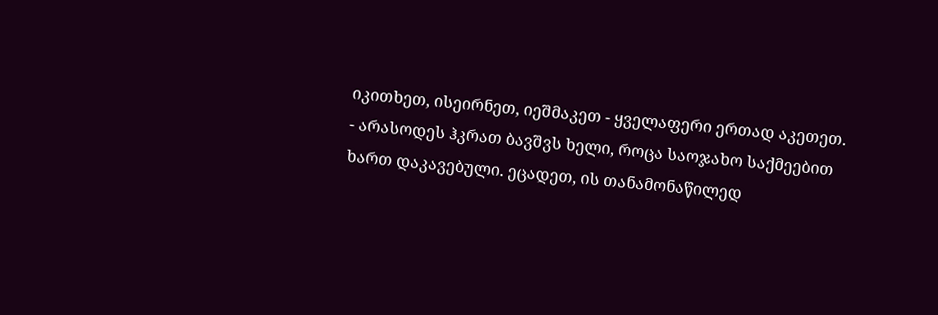იკითხეთ, ისეირნეთ, იეშმაკეთ - ყველაფერი ერთად აკეთეთ.
- არასოდეს ჰკრათ ბავშვს ხელი, როცა საოჯახო საქმეებით ხართ დაკავებული. ეცადეთ, ის თანამონაწილედ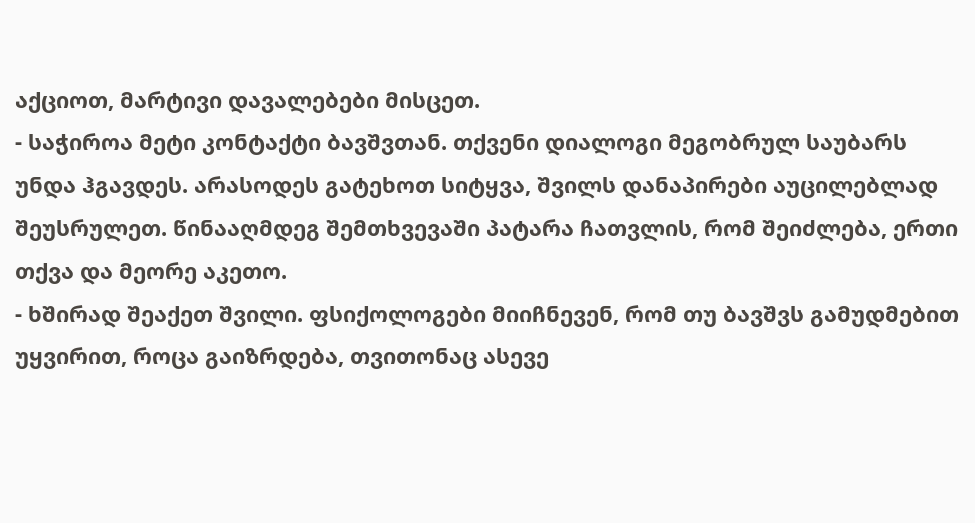აქციოთ, მარტივი დავალებები მისცეთ.
- საჭიროა მეტი კონტაქტი ბავშვთან. თქვენი დიალოგი მეგობრულ საუბარს უნდა ჰგავდეს. არასოდეს გატეხოთ სიტყვა, შვილს დანაპირები აუცილებლად შეუსრულეთ. წინააღმდეგ შემთხვევაში პატარა ჩათვლის, რომ შეიძლება, ერთი თქვა და მეორე აკეთო.
- ხშირად შეაქეთ შვილი. ფსიქოლოგები მიიჩნევენ, რომ თუ ბავშვს გამუდმებით უყვირით, როცა გაიზრდება, თვითონაც ასევე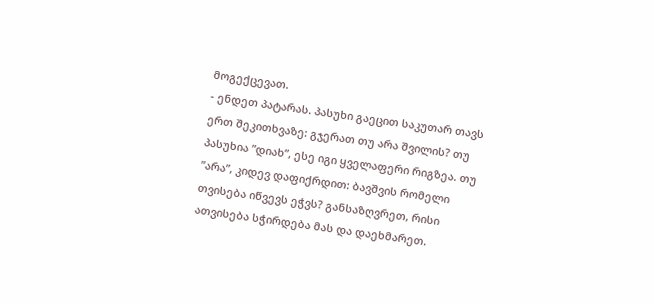მოგექცევათ.
- ენდეთ პატარას. პასუხი გაეცით საკუთარ თავს ერთ შეკითხვაზე: გჯერათ თუ არა შვილის? თუ პასუხია ”დიახ”, ესე იგი ყველაფერი რიგზეა. თუ ”არა”, კიდევ დაფიქრდით: ბავშვის რომელი თვისება იწვევს ეჭვს? განსაზღვრეთ, რისი ათვისება სჭირდება მას და დაეხმარეთ.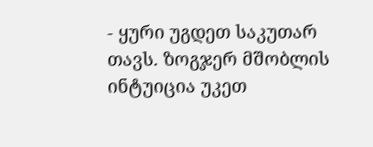- ყური უგდეთ საკუთარ თავს. ზოგჯერ მშობლის ინტუიცია უკეთ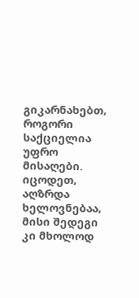გიკარნახებთ, როგორი საქციელია უფრო მისაღები.
იცოდეთ, აღზრდა ხელოვნებაა, მისი შედეგი კი მხოლოდ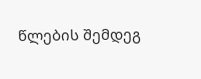წლების შემდეგ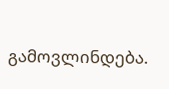გამოვლინდება.